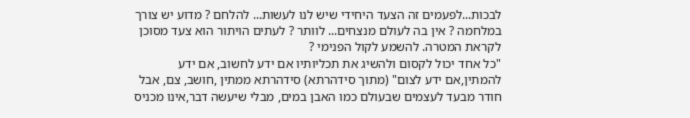לבכות...לפעמים זה הצעד היחידי שיש לנו לעשות... להלחם ? מדוע יש צורך במלחמה ? אין בה לעולם מנצחים... לוותר ? לעתים הויתור הוא צעד מסוכן לקראת המטרה. להשמע לקול הפנימי ?
"כל אחד יכול לקסום ולהשיג את תכליותיו אם ידע לחשוב, אם ידע להמתין,אם ידע לצום" (מתוך סידהרתא) סידהרתא ממתין ,חושב, צם, אבל חודר מבעד לעצמים שבעולם כמו האבן במים, מבלי שיעשה דבר,אינו מכניס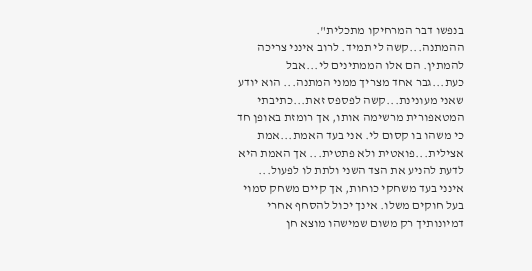בנפשו דבר המרחיקו מתכלית".
ההמתנה...קשה לי תמיד. לרוב אינני צריכה להמתין. הם אלו הממתינים לי...אבל כעת...גבר אחד מצריך ממני המתנה... הוא יודע שאני מעונינת...קשה לפספס זאת...כתיבתי המטאפורית מרשימה אותו, אך רומזת באופן חד כי משהו בו קסום לי. אני בעד האמת...אמת אצילית...פואטית ולא פתטית... אך האמת היא לדעת להניע את הצד השני ולתת לו לפעול... אינני בעד משחקי כוחות, אך קיים משחק סמוי בעל חוקים משלו. אינך יכול להסחף אחרי דמיונותיך רק משום שמישהו מוצא חן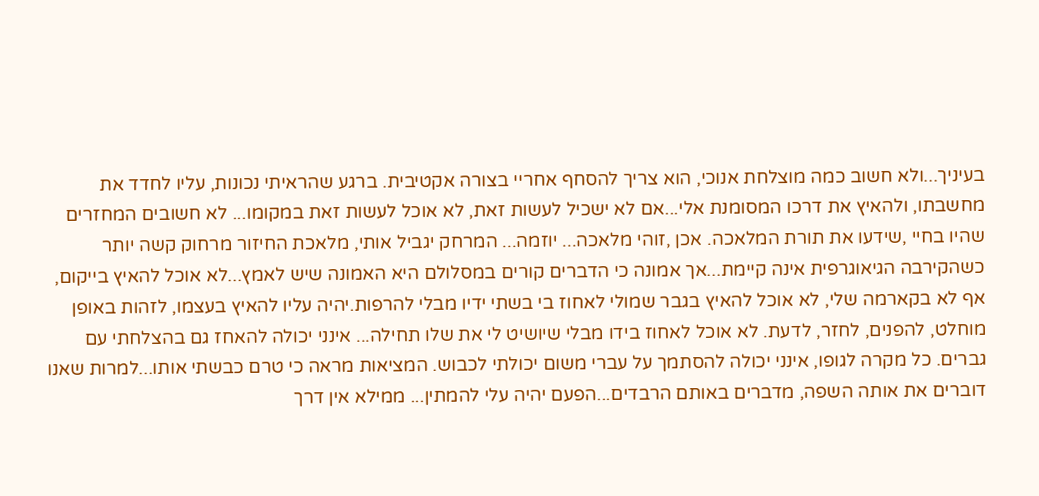בעיניך...ולא חשוב כמה מוצלחת אנוכי, הוא צריך להסחף אחריי בצורה אקטיבית. ברגע שהראיתי נכונות, עליו לחדד את מחשבתו, ולהאיץ את דרכו המסומנת אלי...אם לא ישכיל לעשות זאת, לא אוכל לעשות זאת במקומו... לא חשובים המחזרים שהיו בחיי ,שידעו את תורת המלאכה. אכן ,זוהי מלאכה... יוזמה... המרחק יגביל אותי, מלאכת החיזור מרחוק קשה יותר כשהקירבה הגיאוגרפית אינה קיימת...אך אמונה כי הדברים קורים במסלולם היא האמונה שיש לאמץ...לא אוכל להאיץ בייקום, אף לא בקארמה שלי, לא אוכל להאיץ בגבר שמולי לאחוז בי בשתי ידיו מבלי להרפות.יהיה עליו להאיץ בעצמו, לזהות באופן מוחלט, להפנים, לחזר, לדעת. לא אוכל לאחוז בידו מבלי שיושיט לי את שלו תחילה... אינני יכולה להאחז גם בהצלחתי עם גברים. כל מקרה לגופו, אינני יכולה להסתמך על עברי משום יכולתי לכבוש. המציאות מראה כי טרם כבשתי אותו...למרות שאנו דוברים את אותה השפה, מדברים באותם הרבדים...הפעם יהיה עלי להמתין... ממילא אין דרך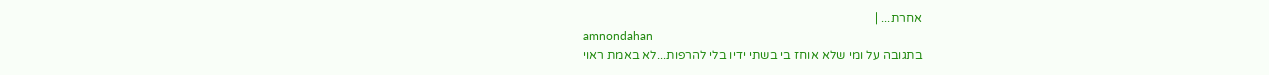אחרת... |
amnondahan
בתגובה על ומי שלא אוחז בי בשתי ידיו בלי להרפות...לא באמת ראוי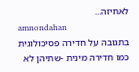לאחיזה...
amnondahan
בתגובה על חדירה פסיכולוגית כמו חדירה מינית -שתיהן לא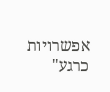אפשרויות כרגע"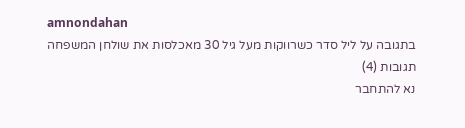amnondahan
בתגובה על ליל סדר כשרווקות מעל גיל 30 מאכלסות את שולחן המשפחה
תגובות (4)
נא להתחבר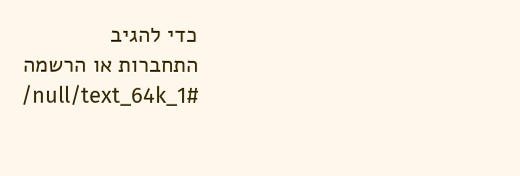כדי להגיב
התחברות או הרשמה
/null/text_64k_1#